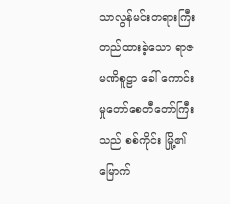သာလွန်မင်းတရားကြီး တည်ထားခဲ့သော ရာဇမဏိစူဠာ ခေါ် ကောင်းမှုတော်စေတီတော်ကြီးသည် စစ်ကိုင်း မြို့၏ မြောက်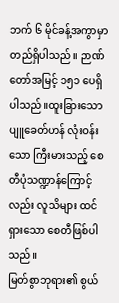ဘက် ၆ မိုင်ခန့်အကွာမှာတည်ရှိပါသည်။ ဉာဏ်တော်အမြင့် ၁၅၁ ပေရှိ ပါသည်။ထူးခြားသော ပျူခေတ်ဟန် လုံးဝန်းသော ကြီးမားသည့် စေတီပုံသဏ္ဍာန်ကြောင့်လည်း လူသိများ ထင်ရှားသော စေတီဖြစ်ပါသည်။
မြတ်စွာဘုရား၏ စွယ်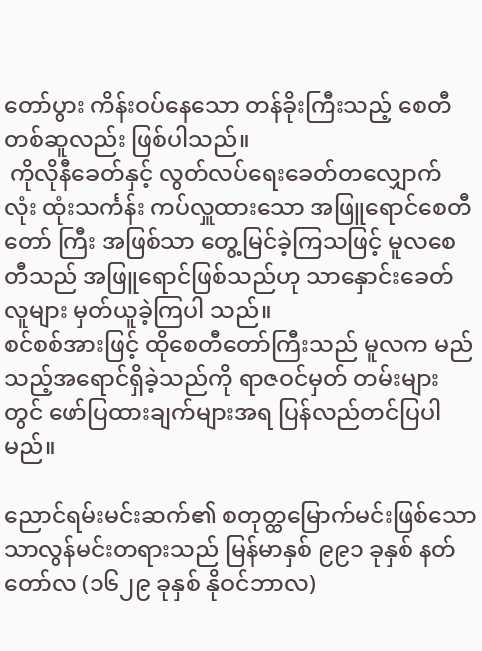တော်ပွား ကိန်းဝပ်နေသော တန်ခိုးကြီးသည့် စေတီတစ်ဆူလည်း ဖြစ်ပါသည်။
 ကိုလိုနီခေတ်နှင့် လွတ်လပ်ရေးခေတ်တလျှောက် လုံး ထုံးသင်္ကန်း ကပ်လှူထားသော အဖြူရောင်စေတီတော် ကြီး အဖြစ်သာ တွေ့မြင်ခဲ့ကြသဖြင့် မူလစေတီသည် အဖြူရောင်ဖြစ်သည်ဟု သာနှောင်းခေတ်လူများ မှတ်ယူခဲ့ကြပါ သည်။
စင်စစ်အားဖြင့် ထိုစေတီတော်ကြီးသည် မူလက မည်သည့်အရောင်ရှိခဲ့သည်ကို ရာဇဝင်မှတ် တမ်းများတွင် ဖော်ပြထားချက်များအရ ပြန်လည်တင်ပြပါမည်။

ညောင်ရမ်းမင်းဆက်၏ စတုတ္ထမြောက်မင်းဖြစ်သော သာလွန်မင်းတရားသည် မြန်မာနှစ် ၉၉၁ ခုနှစ် နတ်တော်လ (၁၆၂၉ ခုနှစ် နိုဝင်ဘာလ)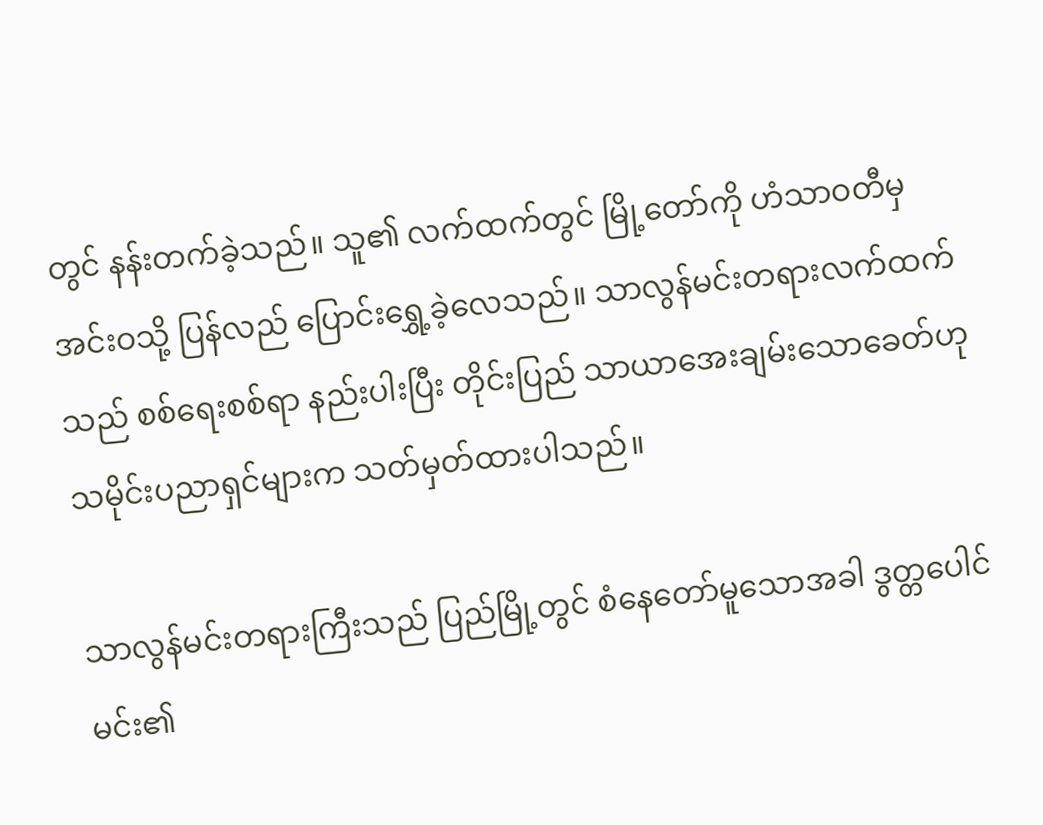တွင် နန်းတက်ခဲ့သည်။ သူ၏ လက်ထက်တွင် မြို့တော်ကို ဟံသာဝတီမှ အင်းဝသို့ ပြန်လည် ပြောင်းရွှေ့ခဲ့လေသည်။ သာလွန်မင်းတရားလက်ထက်သည် စစ်ရေးစစ်ရာ နည်းပါးပြီး တိုင်းပြည် သာယာအေးချမ်းသောခေတ်ဟု သမိုင်းပညာရှင်များက သတ်မှတ်ထားပါသည်။

သာလွန်မင်းတရားကြီးသည် ပြည်မြို့တွင် စံနေတော်မူသောအခါ ဒွတ္တပေါင်မင်း၏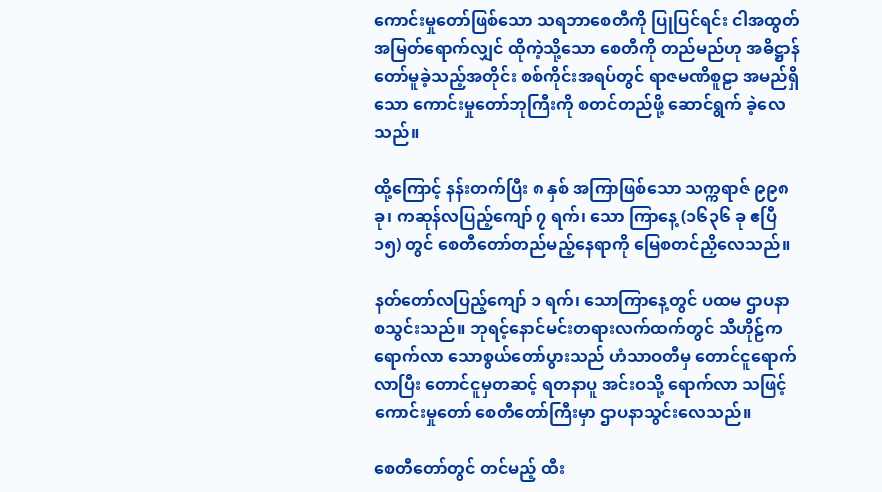ကောင်းမှုတော်ဖြစ်သော သရဘာစေတီကို ပြုပြင်ရင်း ငါအထွတ်အမြတ်ရောက်လျှင် ထိုကဲ့သို့သော စေတီကို တည်မည်ဟု အဓိဋ္ဌာန်တော်မူခဲ့သည့်အတိုင်း စစ်ကိုင်းအရပ်တွင် ရာဇမဏိစူဠာ အမည်ရှိသော ကောင်းမှုတော်ဘုကြီးကို စတင်တည်ဖို့ ဆောင်ရွက် ခဲ့လေသည်။

ထို့ကြောင့် နန်းတက်ပြီး ၈ နှစ် အကြာဖြစ်သော သက္ကရာဇ် ၉၉၈ ခု၊ ကဆုန်လပြည့်ကျော် ၇ ရက်၊ သော ကြာနေ့ (၁၆၃၆ ခု ဧပြီ ၁၅) တွင် စေတီတော်တည်မည့်နေရာကို မြေစတင်ညှိလေသည်။

နတ်တော်လပြည့်ကျော် ၁ ရက်၊ သောကြာနေ့တွင် ပထမ ဌာပနာ စသွင်းသည်။ ဘုရင့်နောင်မင်းတရားလက်ထက်တွင် သီဟိုဠ်ကရောက်လာ သောစွယ်တော်ပွားသည် ဟံသာဝတီမှ တောင်ငူရောက်လာပြီး တောင်ငူမှတဆင့် ရတနာပူ အင်းဝသို့ ရောက်လာ သဖြင့် ကောင်းမှုတော် စေတီတော်ကြီးမှာ ဌာပနာသွင်းလေသည်။

စေတီတော်တွင် တင်မည့် ထီး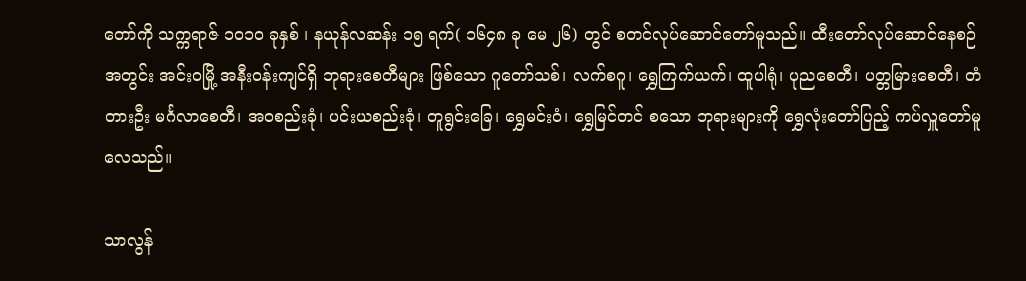တော်ကို သက္ကရာဇ် ၁၀၁၀ ခုနှစ် ၊ နယုန်လဆန်း ၁၅ ရက်( ၁၆၄၈ ခု မေ ၂၆) တွင် စတင်လုပ်ဆောင်တော်မူသည်။ ထီးတော်လုပ်ဆောင်နေစဉ်အတွင်း အင်းဝမြို့ အနီးဝန်းကျင်ရှိ ဘုရားစေတီများ ဖြစ်သော ဂူတော်သစ်၊ လက်စဂူ၊ ရွှေကြက်ယက်၊ ထူပါရုံ၊ ပုညစေတီ၊ ပတ္တမြားစေတီ၊ တံတားဦး မင်္ဂလာစေတီ၊ အဝစည်းခုံ၊ ပင်းယစည်းခုံ၊ တူရွင်းခြေ၊ ရွှေမင်းဝံ၊ ရွှေမြင်တင် စသော ဘုရားများကို ရွှေလုံးတော်ပြည့် ကပ်လှူတော်မူလေသည်။

သာလွန်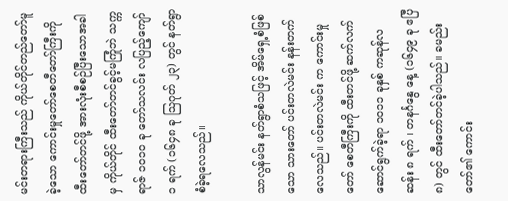မင်းတရားကြီးသည် ကိုယ်တိုင်တည်တော်မူခဲ့သော ကောင်းမှုတော်စေတီတော်ကြီးကို ထီးတော်တင်ဖို့ အားလုံးစီစဉ်ပြီးသောအခါမှ ကိုယ်တိုင် ထီးတော်တင်ခွင့်မကြုံဘဲ သက္ကရာဇ် ၁၀၁၀ ခု တော်သလင်း လပြည့်ကျော် ၁ ရက် (၁၆၄၈ ခု သြဂုတ် ၂၃) တွင် နတ်ရွာစံခဲ့ရလေသည်။

သာလွန်မင်း နတ်ရွာစံသဖြင့် အိမ်ရှေ့စံဖြစ်သော သားတော် ပင်းတလဲမင်း နန်းတက်လေသည်။ ပင်းတလဲမင်း က ကောင်းမှုတော် စေတီကြီးကို ထီးတင်ဖို့ ဆက်လက်ဆောင်ရွက်ခဲ့ရာ ၁၀၁၁ ခုနှစ် ကဆုန်လဆန်း ၈ ရက် ၊ တနင်္ဂနွေ နေ့ (၁၆၄၉ ခု ဧပြီ ၈) တွင် ထီးတော်တင်ခဲ့ပါသည်။ ခမည်းတော်၏ ကောင်း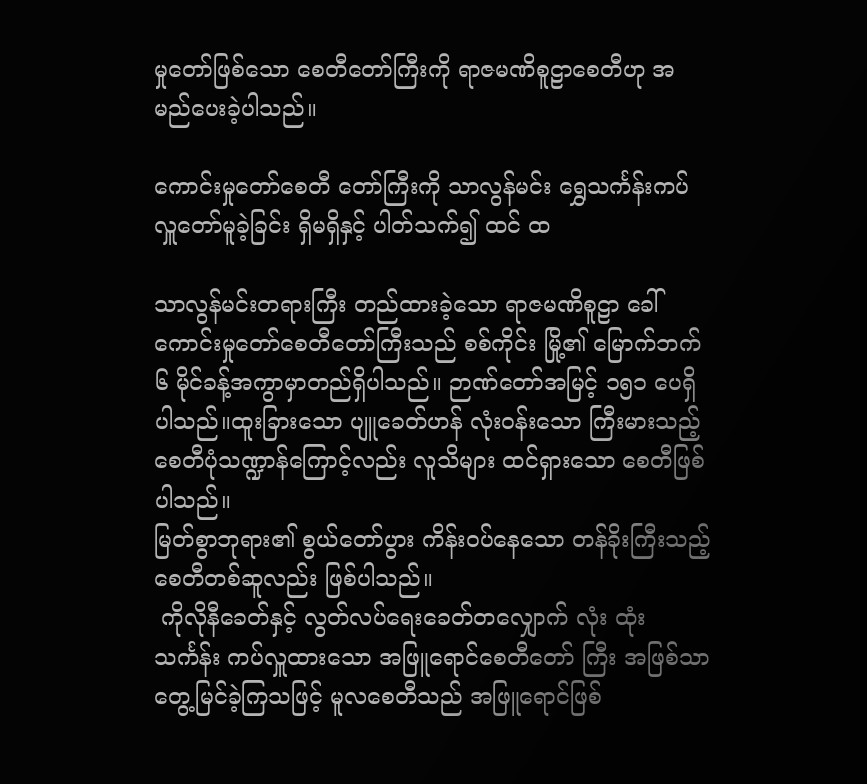မှုတော်ဖြစ်သော စေတီတော်ကြီးကို ရာဇမဏိစူဠာစေတီဟု အမည်ပေးခဲ့ပါသည်။

ကောင်းမှုတော်စေတီ တော်ကြီးကို သာလွန်မင်း ရွှေသင်္ကန်းကပ်လှူတော်မူခဲ့ခြင်း ရှိမရှိနှင့် ပါတ်သက်၍ ထင် ထ

သာလွန်မင်းတရားကြီး တည်ထားခဲ့သော ရာဇမဏိစူဠာ ခေါ် ကောင်းမှုတော်စေတီတော်ကြီးသည် စစ်ကိုင်း မြို့၏ မြောက်ဘက် ၆ မိုင်ခန့်အကွာမှာတည်ရှိပါသည်။ ဉာဏ်တော်အမြင့် ၁၅၁ ပေရှိ ပါသည်။ထူးခြားသော ပျူခေတ်ဟန် လုံးဝန်းသော ကြီးမားသည့် စေတီပုံသဏ္ဍာန်ကြောင့်လည်း လူသိများ ထင်ရှားသော စေတီဖြစ်ပါသည်။
မြတ်စွာဘုရား၏ စွယ်တော်ပွား ကိန်းဝပ်နေသော တန်ခိုးကြီးသည့် စေတီတစ်ဆူလည်း ဖြစ်ပါသည်။
 ကိုလိုနီခေတ်နှင့် လွတ်လပ်ရေးခေတ်တလျှောက် လုံး ထုံးသင်္ကန်း ကပ်လှူထားသော အဖြူရောင်စေတီတော် ကြီး အဖြစ်သာ တွေ့မြင်ခဲ့ကြသဖြင့် မူလစေတီသည် အဖြူရောင်ဖြစ်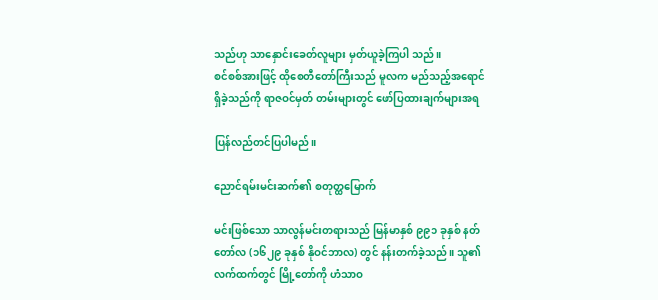သည်ဟု သာနှောင်းခေတ်လူများ မှတ်ယူခဲ့ကြပါ သည်။
စင်စစ်အားဖြင့် ထိုစေတီတော်ကြီးသည် မူလက မည်သည့်အရောင်ရှိခဲ့သည်ကို ရာဇဝင်မှတ် တမ်းများတွင် ဖော်ပြထားချက်များအရ

ပြန်လည်တင်ပြပါမည်။

ညောင်ရမ်းမင်းဆက်၏ စတုတ္ထမြောက်

မင်းဖြစ်သော သာလွန်မင်းတရားသည် မြန်မာနှစ် ၉၉၁ ခုနှစ် နတ်တော်လ (၁၆၂၉ ခုနှစ် နိုဝင်ဘာလ) တွင် နန်းတက်ခဲ့သည်။ သူ၏ လက်ထက်တွင် မြို့တော်ကို ဟံသာဝ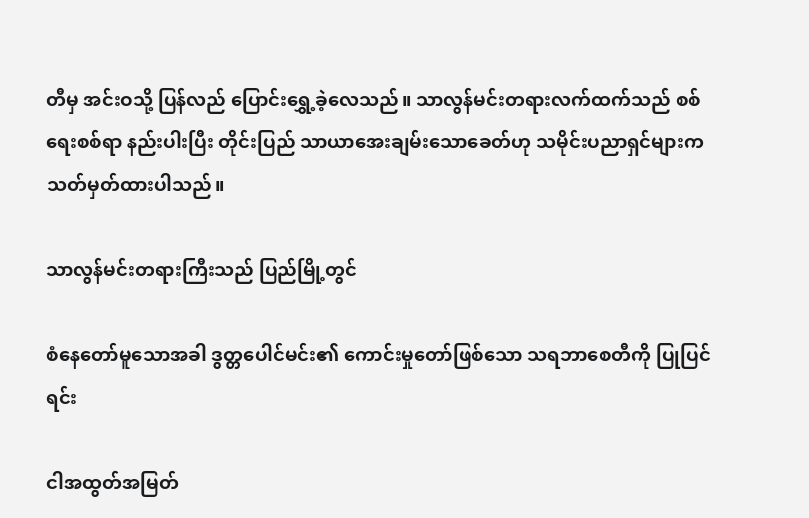တီမှ အင်းဝသို့ ပြန်လည် ပြောင်းရွှေ့ခဲ့လေသည်။ သာလွန်မင်းတရားလက်ထက်သည် စစ်ရေးစစ်ရာ နည်းပါးပြီး တိုင်းပြည် သာယာအေးချမ်းသောခေတ်ဟု သမိုင်းပညာရှင်များက သတ်မှတ်ထားပါသည်။

သာလွန်မင်းတရားကြီးသည် ပြည်မြို့တွင်

စံနေတော်မူသောအခါ ဒွတ္တပေါင်မင်း၏ ကောင်းမှုတော်ဖြစ်သော သရဘာစေတီကို ပြုပြင်ရင်း

ငါအထွတ်အမြတ်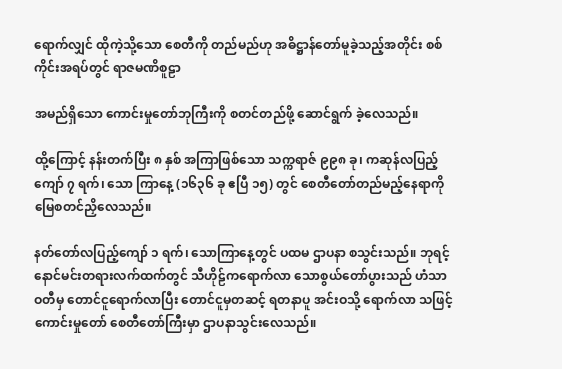ရောက်လျှင် ထိုကဲ့သို့သော စေတီကို တည်မည်ဟု အဓိဋ္ဌာန်တော်မူခဲ့သည့်အတိုင်း စစ်ကိုင်းအရပ်တွင် ရာဇမဏိစူဠာ

အမည်ရှိသော ကောင်းမှုတော်ဘုကြီးကို စတင်တည်ဖို့ ဆောင်ရွက် ခဲ့လေသည်။

ထို့ကြောင့် နန်းတက်ပြီး ၈ နှစ် အကြာဖြစ်သော သက္ကရာဇ် ၉၉၈ ခု၊ ကဆုန်လပြည့်ကျော် ၇ ရက်၊ သော ကြာနေ့ (၁၆၃၆ ခု ဧပြီ ၁၅) တွင် စေတီတော်တည်မည့်နေရာကို မြေစတင်ညှိလေသည်။

နတ်တော်လပြည့်ကျော် ၁ ရက်၊ သောကြာနေ့တွင် ပထမ ဌာပနာ စသွင်းသည်။ ဘုရင့်နောင်မင်းတရားလက်ထက်တွင် သီဟိုဠ်ကရောက်လာ သောစွယ်တော်ပွားသည် ဟံသာဝတီမှ တောင်ငူရောက်လာပြီး တောင်ငူမှတဆင့် ရတနာပူ အင်းဝသို့ ရောက်လာ သဖြင့် ကောင်းမှုတော် စေတီတော်ကြီးမှာ ဌာပနာသွင်းလေသည်။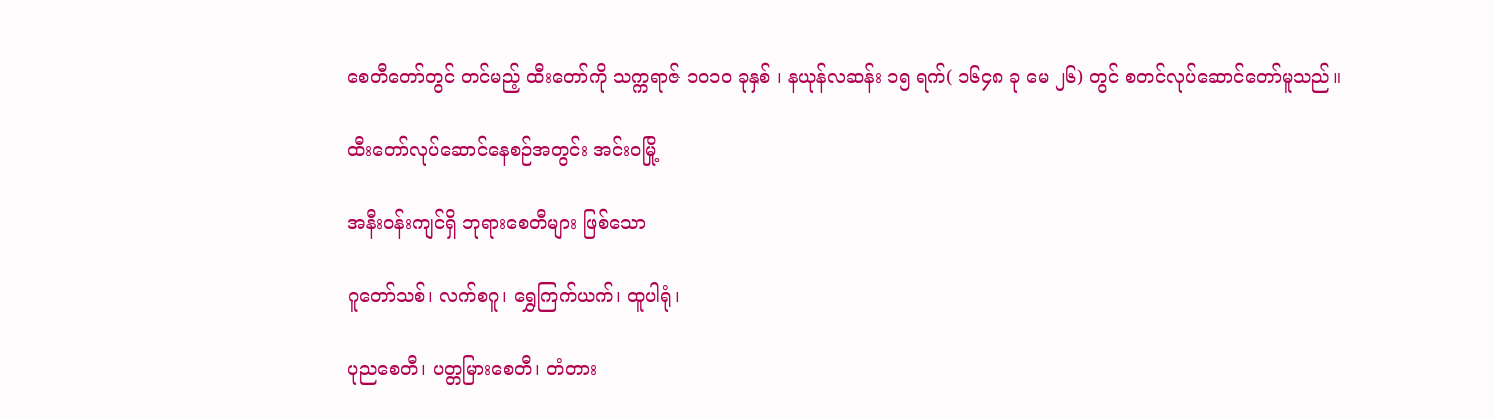စေတီတော်တွင် တင်မည့် ထီးတော်ကို သက္ကရာဇ် ၁၀၁၀ ခုနှစ် ၊ နယုန်လဆန်း ၁၅ ရက်( ၁၆၄၈ ခု မေ ၂၆) တွင် စတင်လုပ်ဆောင်တော်မူသည်။

ထီးတော်လုပ်ဆောင်နေစဉ်အတွင်း အင်းဝမြို့

အနီးဝန်းကျင်ရှိ ဘုရားစေတီများ ဖြစ်သော

ဂူတော်သစ်၊ လက်စဂူ၊ ရွှေကြက်ယက်၊ ထူပါရုံ၊

ပုညစေတီ၊ ပတ္တမြားစေတီ၊ တံတား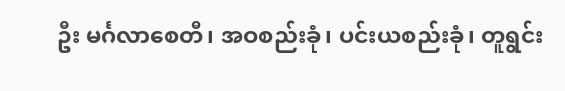ဦး မင်္ဂလာစေတီ၊ အဝစည်းခုံ၊ ပင်းယစည်းခုံ၊ တူရွင်း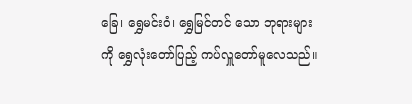ခြေ၊ ရွှေမင်းဝံ၊ ရွှေမြင်တင် သော ဘုရားများကို ရွှေလုံးတော်ပြည့် ကပ်လှူတော်မူလေသည်။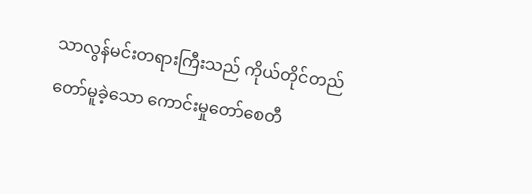သာလွန်မင်းတရားကြီးသည် ကိုယ်တိုင်တည်တော်မူခဲ့သော ကောင်းမှုတော်စေတီ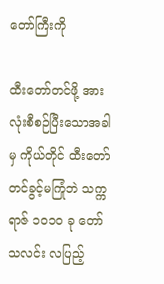တော်ကြီးကို

ထီးတော်တင်ဖို့ အားလုံးစီစဉ်ပြီးသောအခါမှ ကိုယ်တိုင် ထီးတော်တင်ခွင့်မကြုံဘဲ သက္ကရာဇ် ၁၀၁၀ ခု တော်သလင်း လပြည့်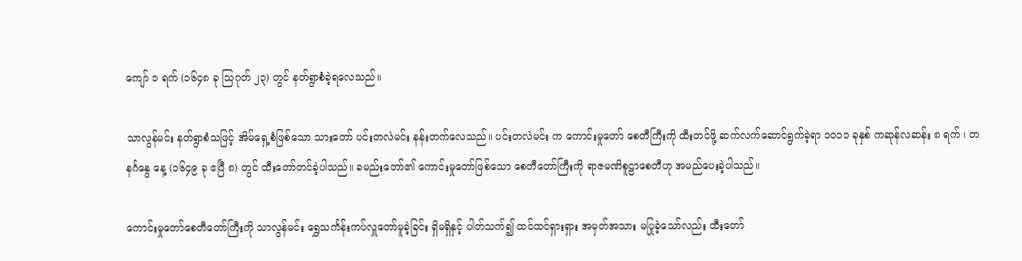ကျော် ၁ ရက် (၁၆၄၈ ခု သြဂုတ် ၂၃) တွင် နတ်ရွာစံခဲ့ရလေသည်။

သာလွန်မင်း နတ်ရွာစံသဖြင့် အိမ်ရှေ့စံဖြစ်သော သားတော် ပင်းတလဲမင်း နန်းတက်လေသည်။ ပင်းတလဲမင်း က ကောင်းမှုတော် စေတီကြီးကို ထီးတင်ဖို့ ဆက်လက်ဆောင်ရွက်ခဲ့ရာ ၁၀၁၁ ခုနှစ် ကဆုန်လဆန်း ၈ ရက် ၊ တနင်္ဂနွေ နေ့ (၁၆၄၉ ခု ဧပြီ ၈) တွင် ထီးတော်တင်ခဲ့ပါသည်။ ခမည်းတော်၏ ကောင်းမှုတော်ဖြစ်သော စေတီတော်ကြီးကို ရာဇမဏိစူဠာစေတီဟု အမည်ပေးခဲ့ပါသည်။

ကောင်းမှုတော်စေတီတော်ကြီးကို သာလွန်မင်း ရွှေသင်္ကန်းကပ်လှူတော်မူခဲ့ခြင်း ရှိမရှိနှင့် ပါတ်သက်၍ ထင်ထင်ရှားရှား အမှတ်အသား မပြုခဲ့သော်လည်း ထီးတော်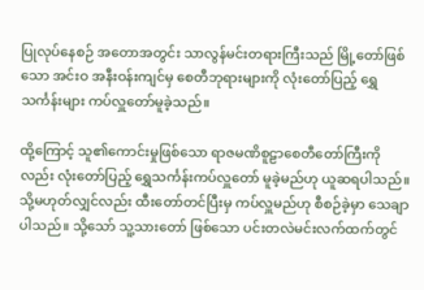ပြုလုပ်နေစဉ် အတောအတွင်း သာလွန်မင်းတရားကြီးသည် မြို့တော်ဖြစ်သော အင်းဝ အနီးဝန်းကျင်မှ စေတီဘုရားများကို လုံးတော်ပြည့် ရွှေသင်္ကန်းများ ကပ်လှူတော်မူခဲ့သည်။

ထို့ကြောင့် သူ၏ကောင်းမှုဖြစ်သော ရာဇမဏိစူဠာစေတီတော်ကြီးကိုလည်း လုံးတော်ပြည့် ရွှေသင်္ကန်းကပ်လှူတော် မူခဲ့မည်ဟု ယူဆရပါသည်။ သို့မဟုတ်လျှင်လည်း ထီးတော်တင်ပြီးမှ ကပ်လှူမည်ဟု စီစဉ်ခဲ့မှာ သေချာပါသည်။ သို့သော် သူ့သားတော် ဖြစ်သော ပင်းတလဲမင်းလက်ထက်တွင်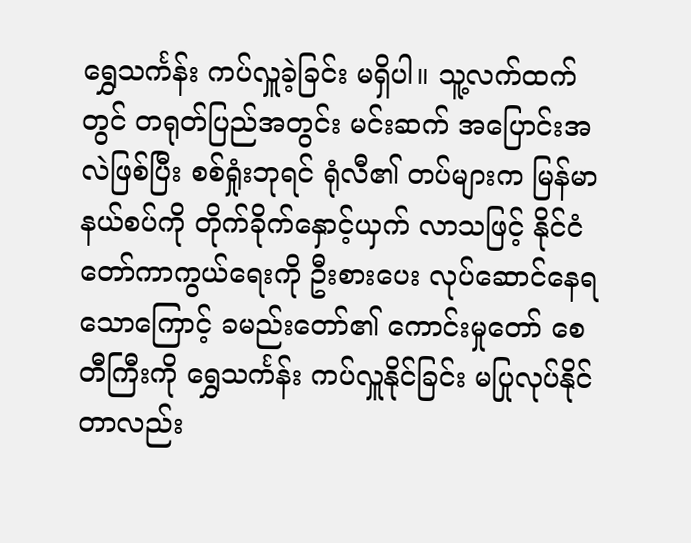ရွှေသင်္ကန်း ကပ်လှူခဲ့ခြင်း မရှိပါ။ သူ့လက်ထက်တွင် တရုတ်ပြည်အတွင်း မင်းဆက် အပြောင်းအလဲဖြစ်ပြီး စစ်ရှုံးဘုရင် ရုံလီ၏ တပ်များက မြန်မာနယ်စပ်ကို တိုက်ခိုက်နှောင့်ယှက် လာသဖြင့် နိုင်ငံတော်ကာကွယ်ရေးကို ဦးစားပေး လုပ်ဆောင်နေရသောကြောင့် ခမည်းတော်၏ ကောင်းမှုတော် စေတီကြီးကို ရွှေသင်္ကန်း ကပ်လှူနိုင်ခြင်း မပြုလုပ်နိုင်တာလည်း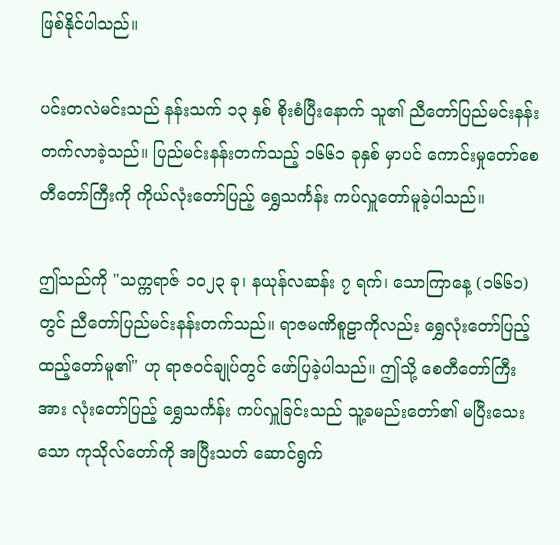ဖြစ်နိုင်ပါသည်။

ပင်းတလဲမင်းသည် နန်းသက် ၁၃ နှစ် စိုးစံပြီးနောက် သူ၏ ညီတော်ပြည်မင်းနန်းတက်လာခဲ့သည်။ ပြည်မင်းနန်းတက်သည့် ၁၆၆၁ ခုနှစ် မှာပင် ကောင်းမှုတော်စေတီတော်ကြီးကို ကိုယ်လုံးတော်ပြည့် ရွှေသင်္ကန်း ကပ်လှူတော်မူခဲ့ပါသည်။

ဤသည်ကို "သက္ကရာဇ် ၁၀၂၃ ခု၊ နယုန်လဆန်း ၇ ရက်၊ သောကြာနေ့ (၁၆၆၁) တွင် ညီတော်ပြည်မင်းနန်းတက်သည်။ ရာဇမဏိစူဠာကိုလည်း ရွှေလုံးတော်ပြည့် ထည့်တော်မူ၏" ဟု ရာဇဝင်ချုပ်တွင် ဖော်ပြခဲ့ပါသည်။ ဤသို့ စေတီတော်ကြီးအား လုံးတော်ပြည့် ရွှေသင်္ကန်း ကပ်လှူခြင်းသည် သူ့ခမည်းတော်၏ မပြီးသေးသော ကုသိုလ်တော်ကို အပြီးသတ် ဆောင်ရွက်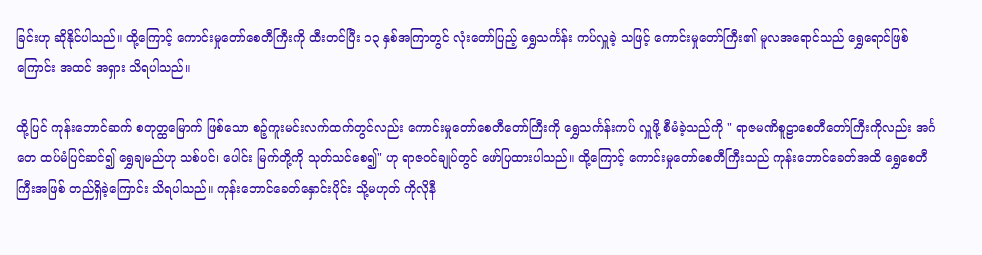ခြင်းဟု ဆိုနိုင်ပါသည်။ ထို့ကြောင့် ကောင်းမှုတော်စေတီကြီးကို ထီးတင်ပြီး ၁၃ နှစ်အကြာတွင် လုံးတော်ပြည့် ရွှေသင်္ကန်း ကပ်လှူခဲ့ သဖြင့် ကောင်းမှုတော်ကြီး၏ မူလအရောင်သည် ရွှေရောင်ဖြစ်ကြောင်း အထင် အရှား သိရပါသည်။

ထို့ပြင် ကုန်းဘောင်ဆက် စတုတ္ထမြောက် ဖြစ်သော စဉ့်ကူးမင်းလက်ထက်တွင်လည်း ကောင်းမှုတော်စေတီတော်ကြီးကို ရွှေသင်္ကန်းကပ် လှူဖို့ စီမံခဲ့သည်ကို " ရာဇမဏိစူဠာစေတီတော်ကြီးကိုလည်း အင်္ဂတေ ထပ်မံပြင်ဆင်၍ ရွှေချမည်ဟု သစ်ပင်၊ ပေါင်း မြက်တို့ကို သုတ်သင်စေ၍" ဟု ရာဇဝင်ချုပ်တွင် ဖော်ပြထားပါသည်။ ထို့ကြောင့် ကောင်းမှုတော်စေတီကြီးသည် ကုန်းဘောင်ခေတ်အထိ ရွှေစေတီကြီးအဖြစ် တည်ရှိခဲ့ကြောင်း သိရပါသည်။ ကုန်းဘောင်ခေတ်နှောင်းပိုင်း သို့မဟုတ် ကိုလိုနီ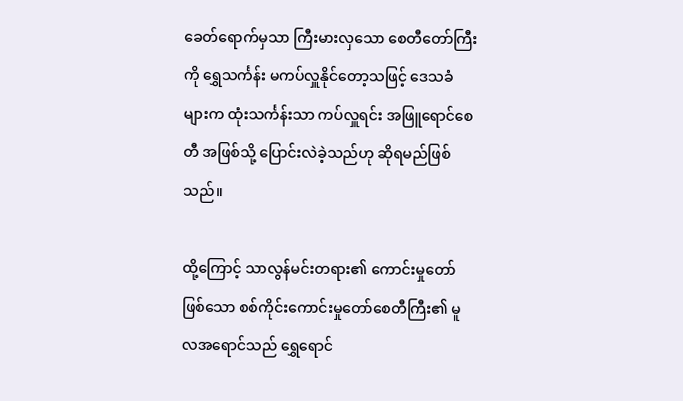ခေတ်ရောက်မှသာ ကြီးမားလှသော စေတီတော်ကြီးကို ရွှေသင်္ကန်း မကပ်လှူနိုင်တော့သဖြင့် ဒေသခံများက ထုံးသင်္ကန်းသာ ကပ်လှူရင်း အဖြူရောင်စေတီ အဖြစ်သို့ ပြောင်းလဲခဲ့သည်ဟု ဆိုရမည်ဖြစ်သည်။

ထို့ကြောင့် သာလွန်မင်းတရား၏ ကောင်းမှုတော်ဖြစ်သော စစ်ကိုင်းကောင်းမှုတော်စေတီကြီး၏ မူလအရောင်သည် ရွှေရောင်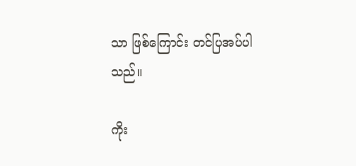သာ ဖြစ်ကြောင်း တင်ပြအပ်ပါသည်။

ကိုး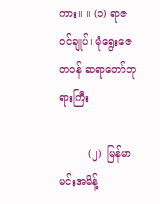ကား။ ။ (၁) ရာဇဝင်ချုပ်၊ မုံရွေးဇေတဝန် ဆရာတော်ဘုရားကြီး

         (၂)  မြန်မာမင်းအမိန့်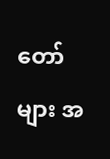တော်များ အ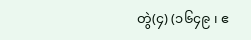တွဲ(၄) (၁၆၄၉ ၊ ဧ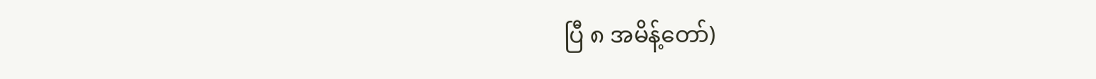ပြီ ၈ အမိန့်တော်)